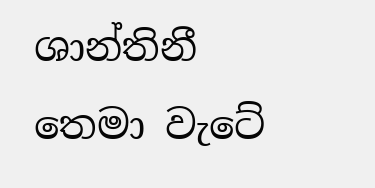ශාන්තිනී තෙමා වැටේ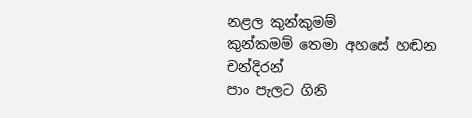නළල කුන්කුමම්
කුන්කමම් තෙමා අහසේ හඬන චන්දිරන්
පාං පැලට ගිනි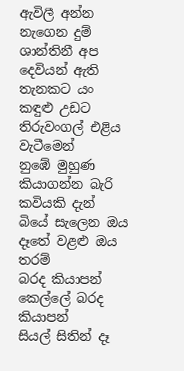ඇවිලී අන්න නැගෙන දුම්
ශාන්තිනී අප දෙවියන් ඇති තැනකට යං
කඳුළු උඩට තිරුවංගල් එළිය වැටීමෙන්
නුඹේ මුහුණ කියාගන්න බැරි කවියකි දැන්
බියේ සැලෙන ඔය දෑතේ වළළු ඔය තරම්
බරද කියාපන් කෙල්ලේ බරද කියාපන්
සියල් සිතින් දෑ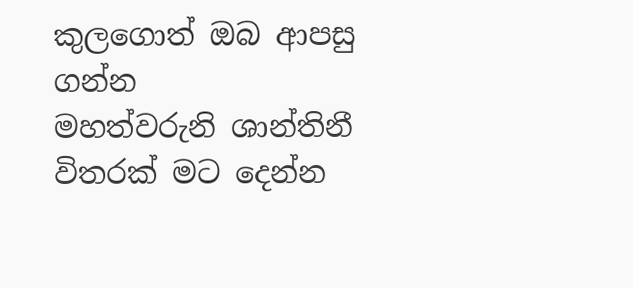කුලගොත් ඔබ ආපසු ගන්න
මහත්වරුනි ශාන්තිනී විතරක් මට දෙන්න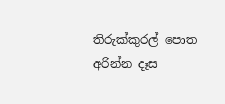තිරුක්කුරල් පොත අරින්න දෑස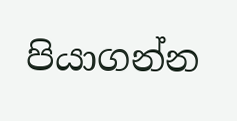පියාගන්න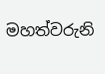මහත්වරුනි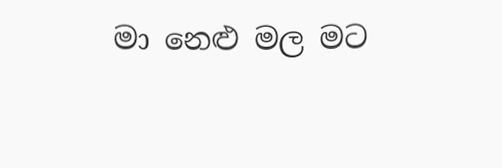මා නෙළු මල මට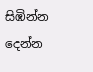සිඹින්න දෙන්න